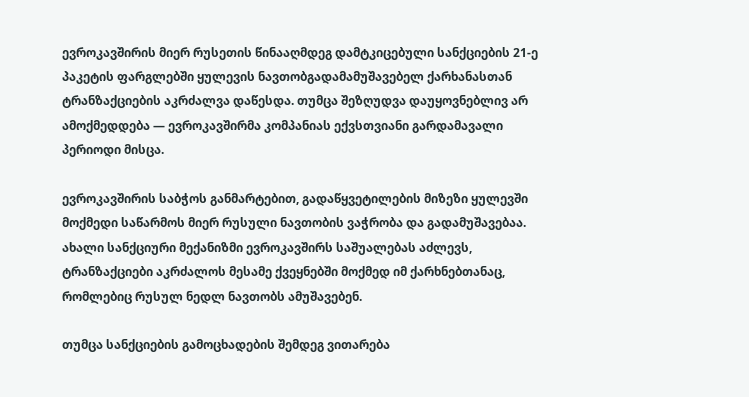ევროკავშირის მიერ რუსეთის წინააღმდეგ დამტკიცებული სანქციების 21-ე პაკეტის ფარგლებში ყულევის ნავთობგადამამუშავებელ ქარხანასთან ტრანზაქციების აკრძალვა დაწესდა. თუმცა შეზღუდვა დაუყოვნებლივ არ ამოქმედდება — ევროკავშირმა კომპანიას ექვსთვიანი გარდამავალი პერიოდი მისცა.

ევროკავშირის საბჭოს განმარტებით, გადაწყვეტილების მიზეზი ყულევში მოქმედი საწარმოს მიერ რუსული ნავთობის ვაჭრობა და გადამუშავებაა. ახალი სანქციური მექანიზმი ევროკავშირს საშუალებას აძლევს, ტრანზაქციები აკრძალოს მესამე ქვეყნებში მოქმედ იმ ქარხნებთანაც, რომლებიც რუსულ ნედლ ნავთობს ამუშავებენ.

თუმცა სანქციების გამოცხადების შემდეგ ვითარება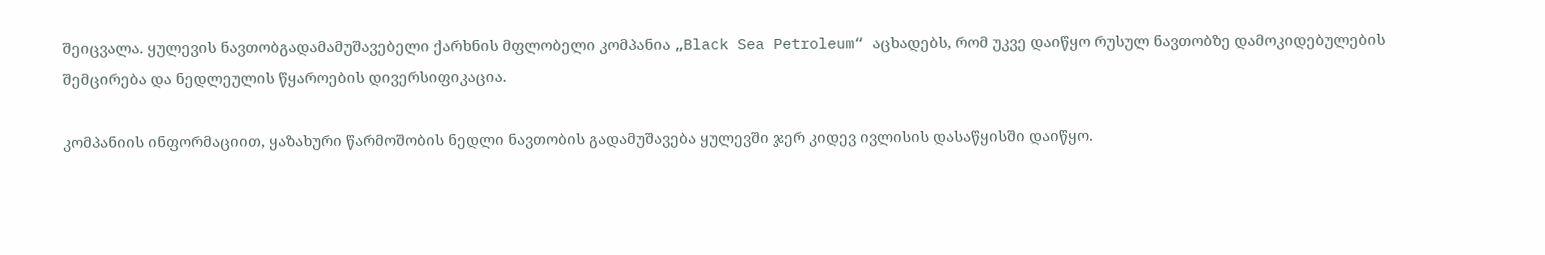შეიცვალა. ყულევის ნავთობგადამამუშავებელი ქარხნის მფლობელი კომპანია „Black Sea Petroleum“ აცხადებს, რომ უკვე დაიწყო რუსულ ნავთობზე დამოკიდებულების შემცირება და ნედლეულის წყაროების დივერსიფიკაცია.

კომპანიის ინფორმაციით, ყაზახური წარმოშობის ნედლი ნავთობის გადამუშავება ყულევში ჯერ კიდევ ივლისის დასაწყისში დაიწყო.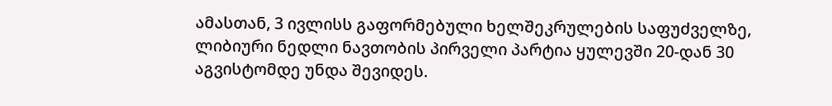ამასთან, 3 ივლისს გაფორმებული ხელშეკრულების საფუძველზე, ლიბიური ნედლი ნავთობის პირველი პარტია ყულევში 20-დან 30 აგვისტომდე უნდა შევიდეს.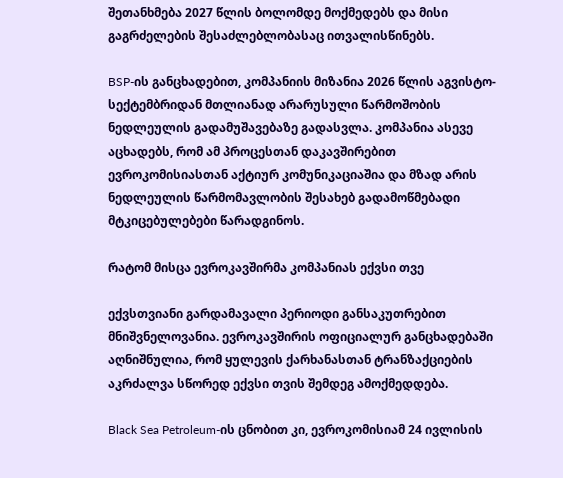შეთანხმება 2027 წლის ბოლომდე მოქმედებს და მისი გაგრძელების შესაძლებლობასაც ითვალისწინებს.

BSP-ის განცხადებით, კომპანიის მიზანია 2026 წლის აგვისტო-სექტემბრიდან მთლიანად არარუსული წარმოშობის ნედლეულის გადამუშავებაზე გადასვლა. კომპანია ასევე აცხადებს, რომ ამ პროცესთან დაკავშირებით ევროკომისიასთან აქტიურ კომუნიკაციაშია და მზად არის ნედლეულის წარმომავლობის შესახებ გადამოწმებადი მტკიცებულებები წარადგინოს.

რატომ მისცა ევროკავშირმა კომპანიას ექვსი თვე

ექვსთვიანი გარდამავალი პერიოდი განსაკუთრებით მნიშვნელოვანია. ევროკავშირის ოფიციალურ განცხადებაში აღნიშნულია, რომ ყულევის ქარხანასთან ტრანზაქციების აკრძალვა სწორედ ექვსი თვის შემდეგ ამოქმედდება.

Black Sea Petroleum-ის ცნობით კი, ევროკომისიამ 24 ივლისის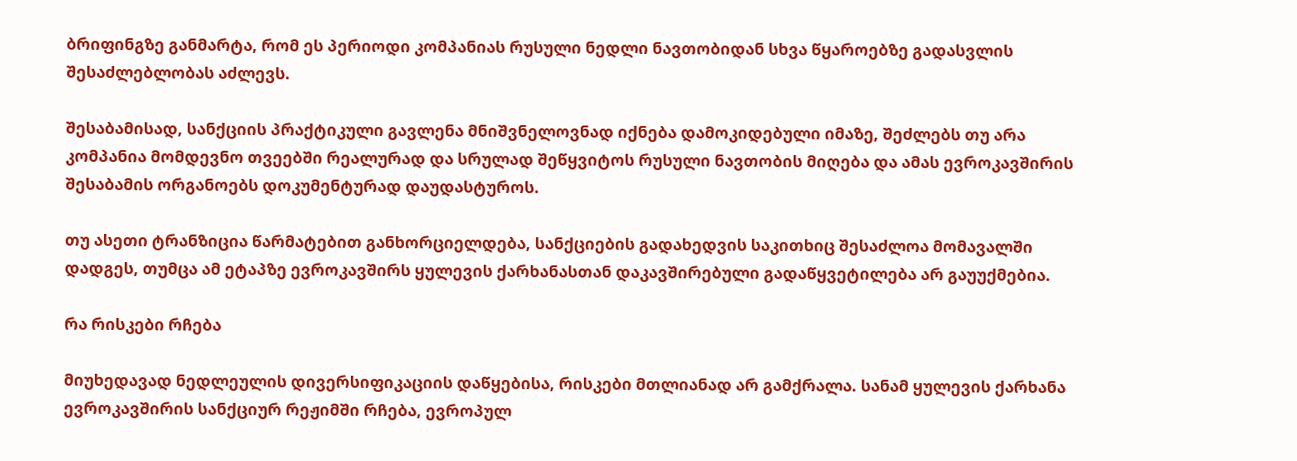ბრიფინგზე განმარტა, რომ ეს პერიოდი კომპანიას რუსული ნედლი ნავთობიდან სხვა წყაროებზე გადასვლის შესაძლებლობას აძლევს.

შესაბამისად, სანქციის პრაქტიკული გავლენა მნიშვნელოვნად იქნება დამოკიდებული იმაზე, შეძლებს თუ არა კომპანია მომდევნო თვეებში რეალურად და სრულად შეწყვიტოს რუსული ნავთობის მიღება და ამას ევროკავშირის შესაბამის ორგანოებს დოკუმენტურად დაუდასტუროს.

თუ ასეთი ტრანზიცია წარმატებით განხორციელდება, სანქციების გადახედვის საკითხიც შესაძლოა მომავალში დადგეს, თუმცა ამ ეტაპზე ევროკავშირს ყულევის ქარხანასთან დაკავშირებული გადაწყვეტილება არ გაუუქმებია.

რა რისკები რჩება

მიუხედავად ნედლეულის დივერსიფიკაციის დაწყებისა, რისკები მთლიანად არ გამქრალა. სანამ ყულევის ქარხანა ევროკავშირის სანქციურ რეჟიმში რჩება, ევროპულ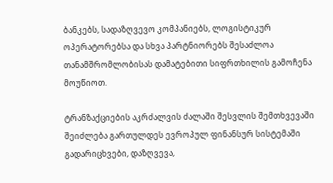ბანკებს, სადაზღვევო კომპანიებს, ლოგისტიკურ ოპერატორებსა და სხვა პარტნიორებს შესაძლოა თანამშრომლობისას დამატებითი სიფრთხილის გამოჩენა მოუწიოთ.

ტრანზაქციების აკრძალვის ძალაში შესვლის შემთხვევაში შეიძლება გართულდეს ევროპულ ფინანსურ სისტემაში გადარიცხვები, დაზღვევა,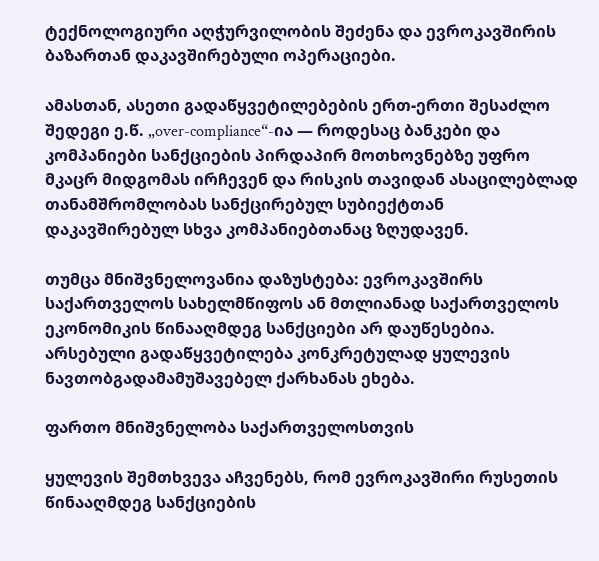ტექნოლოგიური აღჭურვილობის შეძენა და ევროკავშირის ბაზართან დაკავშირებული ოპერაციები.

ამასთან, ასეთი გადაწყვეტილებების ერთ-ერთი შესაძლო შედეგი ე.წ. „over-compliance“-ია — როდესაც ბანკები და კომპანიები სანქციების პირდაპირ მოთხოვნებზე უფრო მკაცრ მიდგომას ირჩევენ და რისკის თავიდან ასაცილებლად თანამშრომლობას სანქცირებულ სუბიექტთან დაკავშირებულ სხვა კომპანიებთანაც ზღუდავენ.

თუმცა მნიშვნელოვანია დაზუსტება: ევროკავშირს საქართველოს სახელმწიფოს ან მთლიანად საქართველოს ეკონომიკის წინააღმდეგ სანქციები არ დაუწესებია. არსებული გადაწყვეტილება კონკრეტულად ყულევის ნავთობგადამამუშავებელ ქარხანას ეხება.

ფართო მნიშვნელობა საქართველოსთვის

ყულევის შემთხვევა აჩვენებს, რომ ევროკავშირი რუსეთის წინააღმდეგ სანქციების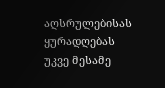აღსრულებისას ყურადღებას უკვე მესამე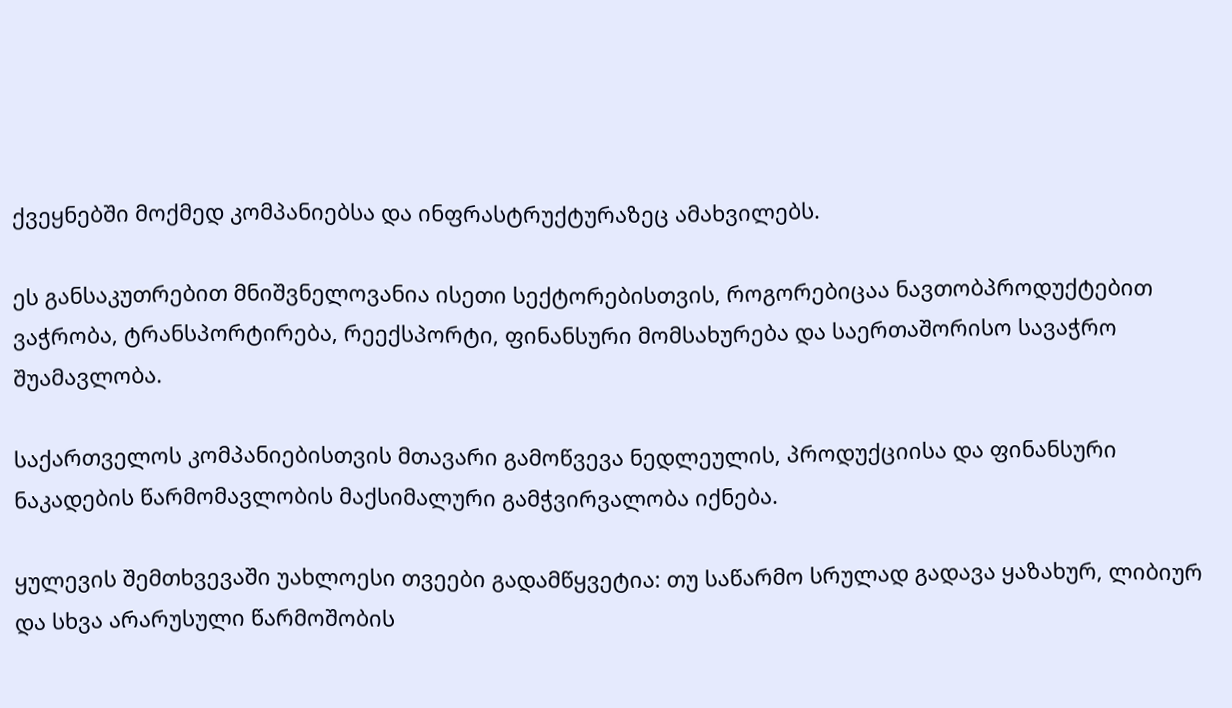ქვეყნებში მოქმედ კომპანიებსა და ინფრასტრუქტურაზეც ამახვილებს.

ეს განსაკუთრებით მნიშვნელოვანია ისეთი სექტორებისთვის, როგორებიცაა ნავთობპროდუქტებით ვაჭრობა, ტრანსპორტირება, რეექსპორტი, ფინანსური მომსახურება და საერთაშორისო სავაჭრო შუამავლობა.

საქართველოს კომპანიებისთვის მთავარი გამოწვევა ნედლეულის, პროდუქციისა და ფინანსური ნაკადების წარმომავლობის მაქსიმალური გამჭვირვალობა იქნება.

ყულევის შემთხვევაში უახლოესი თვეები გადამწყვეტია: თუ საწარმო სრულად გადავა ყაზახურ, ლიბიურ და სხვა არარუსული წარმოშობის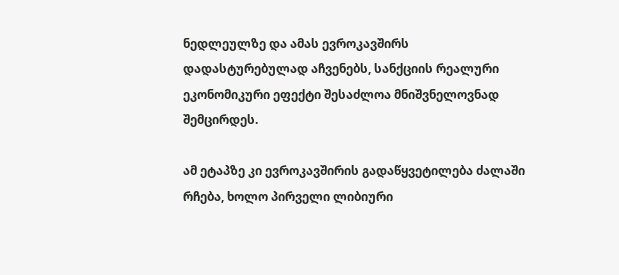ნედლეულზე და ამას ევროკავშირს დადასტურებულად აჩვენებს, სანქციის რეალური ეკონომიკური ეფექტი შესაძლოა მნიშვნელოვნად შემცირდეს.

ამ ეტაპზე კი ევროკავშირის გადაწყვეტილება ძალაში რჩება, ხოლო პირველი ლიბიური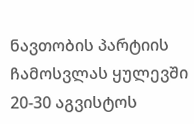ნავთობის პარტიის ჩამოსვლას ყულევში 20-30 აგვისტოს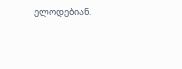ელოდებიან.